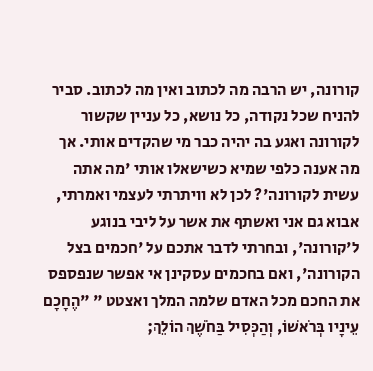קורונה, יש הרבה מה לכתוב ואין מה לכתוב. סביר להניח שכל נקודה, כל נושא, כל עניין שקשור לקורונה ואגע בה יהיה כבר מי שהקדים אותי. אך מה אענה כלפי שמיא כשישאלו אותי 'מה אתה עשית לקורונה'? לכן לא וויתרתי לעצמי ואמרתי, אבוא גם אני ואשתף את אשר על ליבי בנוגע ל'קורונה', ובחרתי לדבר אתכם על 'חכמים בצל הקורונה', ואם בחכמים עסקינן אי אפשר שנפספס את החכם מכל האדם שלמה המלך ואצטט " "הֶחָכָם עֵינָיו בְּרֹאשׁוֹ, וְהַכְּסִיל בַּחֹשֶׁךְ הוֹלֵךְ;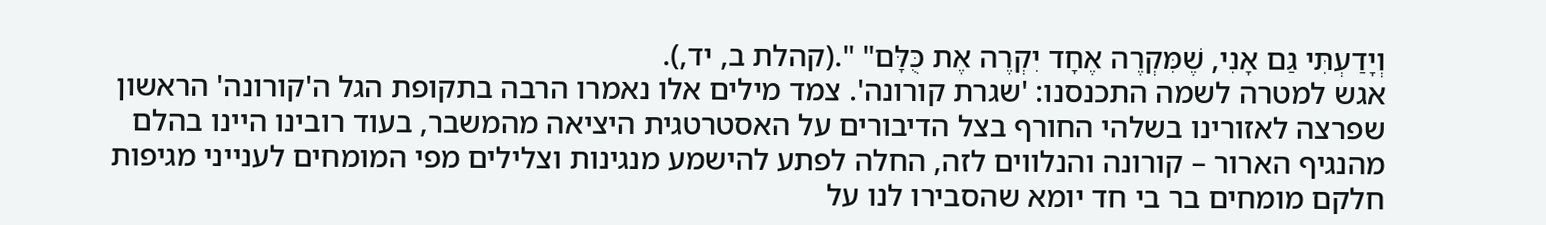וְיָדַעְתִּי גַם אָנִי, שֶׁמִּקְרֶה אֶחָד יִקְרֶה אֶת כֻּלָּם" ".(קהלת ב, יד,).
אגש למטרה לשמה התכנסנו: 'שגרת קורונה'. צמד מילים אלו נאמרו הרבה בתקופת הגל ה'קורונה' הראשון שפרצה לאזורינו בשלהי החורף בצל הדיבורים על האסטרטגית היציאה מהמשבר, בעוד רובינו היינו בהלם מהנגיף הארור – קורונה והנלווים לזה, החלה לפתע להישמע מנגינות וצלילים מפי המומחים לענייני מגיפות חלקם מומחים בר בי חד יומא שהסבירו לנו על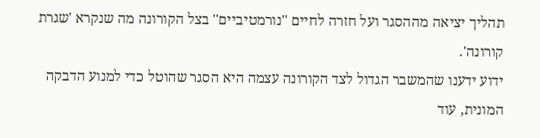תהליך יציאה מההסגר ועל חזרה לחיים ''נורמטיביים'' בצל הקורונה מה שנקרא 'שגרת קורונה'.
ידוע ידענו שהמשבר הגדול לצד הקורונה עצמה היא הסגר שהוטל כדי למנוע הדבקה המונית, עוד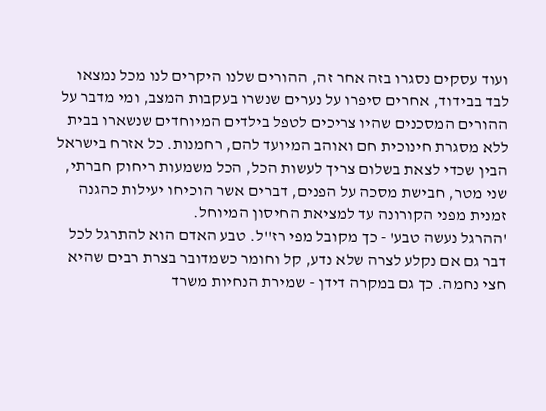ועוד עסקים נסגרו בזה אחר זה, ההורים שלנו היקרים לנו מכל נמצאו לבד בבידוד, אחרים סיפרו על נערים שנשרו בעקבות המצב, ומי מדבר על ההורים המסכנים שהיו צריכים לטפל בילדים המיוחדים שנשארו בבית ללא מסגרת חינוכית חם ואוהב המיועד להם, רחמנות. כל אזרח בישראל הבין שכדי לצאת בשלום צריך לעשות הכל, הכל משמעות ריחוק חברתי, שני מטר, חבישת מסכה על הפנים, דברים אשר הוכיחו יעילות כהגנה זמנית מפני הקורונה עד למציאת החיסון המיוחל.
'ההרגל נעשה טבע' - כך מקובל מפי רז''ל. טבע האדם הוא להתרגל לכל דבר גם אם נקלע לצרה שלא נדע, קל וחומר כשמדובר בצרת רבים שהיא חצי נחמה. כך גם במקרה דידן - שמירת הנחיות משרד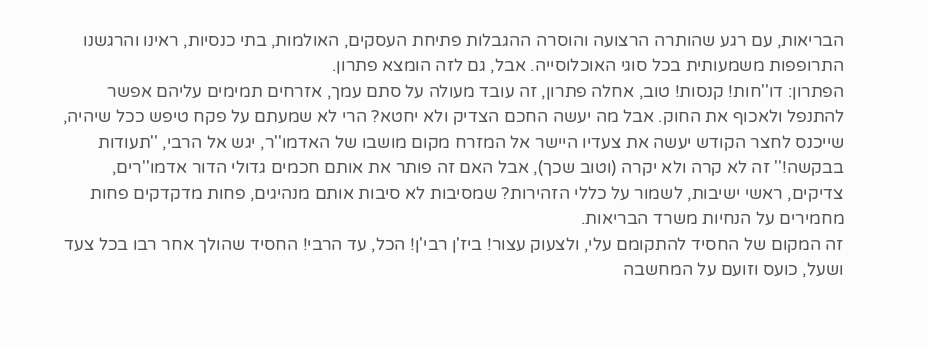הבריאות, עם רגע שהותרה הרצועה והוסרה ההגבלות פתיחת העסקים, האולמות, בתי כנסיות, ראינו והרגשנו התרופפות משמעותית בכל סוגי האוכלוסייה. אבל, גם לזה הומצא פתרון.
הפתרון: דו''חות! קנסות! טוב, אחלה פתרון, זה עובד מעולה על סתם עמך, אזרחים תמימים עליהם אפשר להתנפל ולאכוף את החוק. אבל מה יעשה החכם הצדיק ולא יחטא? הרי לא שמעתם על פקח טיפש ככל שיהיה, שייכנס לחצר הקודש יעשה את צעדיו היישר אל המזרח מקום מושבו של האדמו''ר, יגש אל הרבי, ''תעודות בבקשה!'' זה לא קרה ולא יקרה (וטוב שכך), אבל האם זה פותר את אותם חכמים גדולי הדור אדמו''רים, צדיקים, ראשי ישיבות, לשמור על כללי הזהירות? שמסיבות לא סיבות אותם מנהיגים, פחות מדקדקים פחות מחמירים על הנחיות משרד הבריאות.
זה המקום של החסיד להתקומם עלי, ולצעוק עצור! ביז'ן רבי'ן! הכל, עד הרבי! החסיד שהולך אחר רבו בכל צעד ושעל, כועס וזועם על המחשבה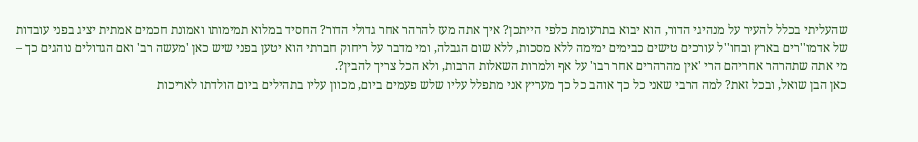שהעליתי בכלל להעיר על מנהיגי הדור, הוא יבוא בתרעומת כלפי הייתכן? איך אתה מעז להרהר אחר גדולי הדור? החסיד במלוא תמימותו ואמונת חכמים אמתית יציג בפני עובדות של אדמו''רים בארץ ובחו''ל עורכים טישים כבימים ימימה ללא מסכות, ללא שום הגבלה, ומי מדבר על ריחוק חברתי הוא יטען בפני שיש כאן 'מעשה רב' ואם הגדולים נוהגים כך – מי אתה שתהרהר אחריהם הרי 'אין מהרהרים אחר רבו' על אף ולמרות השאלות הרבות, ולא הכל צריך להבין?.
כאן הבן שואל, ובכל זאת? למה הרבי שאני כל כך אוהב כל כך מעריץ אני מתפלל עליו שלש פעמים ביום, מכוון עליו בתהילים ביום הולדתו לאריכות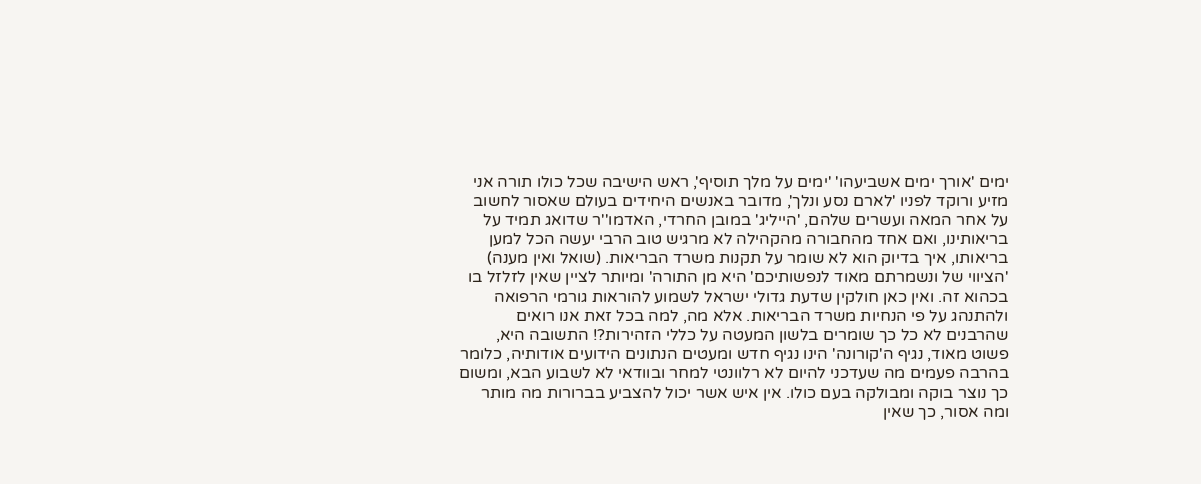ימים 'אורך ימים אשביעהו' 'ימים על מלך תוסיף', ראש הישיבה שכל כולו תורה אני מזיע ורוקד לפניו 'לארם נסע ונלך', מדובר באנשים היחידים בעולם שאסור לחשוב על אחר המאה ועשרים שלהם, 'הייליג' במובן החרדי, האדמו''ר שדואג תמיד על בריאותינו, ואם אחד מהחבורה מהקהילה לא מרגיש טוב הרבי יעשה הכל למען בריאותו, איך בדיוק הוא לא שומר על תקנות משרד הבריאות. (שואל ואין מענה)
'הציווי של ונשמרתם מאוד לנפשותיכם' היא מן התורה' ומיותר לציין שאין לזלזל בו בכהוא זה. ואין כאן חולקין שדעת גדולי ישראל לשמוע להוראות גורמי הרפואה ולהתנהג על פי הנחיות משרד הבריאות. אלא מה, למה בכל זאת אנו רואים שהרבנים לא כל כך שומרים בלשון המעטה על כללי הזהירות?! התשובה היא, פשוט מאוד, נגיף ה'קורונה' הינו נגיף חדש ומעטים הנתונים הידועים אודותיה, כלומר בהרבה פעמים מה שעדכני להיום לא רלוונטי למחר ובוודאי לא לשבוע הבא, ומשום כך נוצר בוקה ומבולקה בעם כולו. אין איש אשר יכול להצביע בברורות מה מותר ומה אסור, כך שאין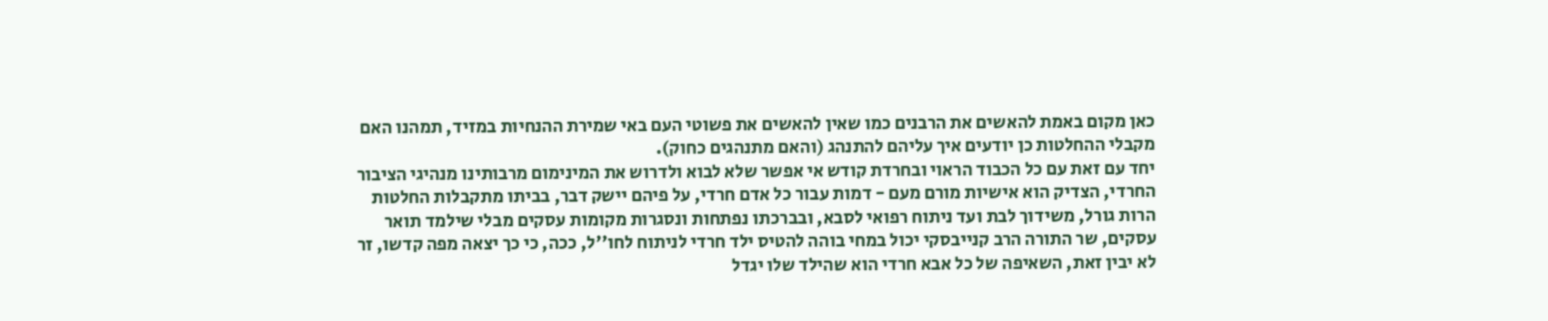כאן מקום באמת להאשים את הרבנים כמו שאין להאשים את פשוטי העם באי שמירת ההנחיות במזיד, תמהנו האם מקבלי ההחלטות כן יודעים איך עליהם להתנהג (והאם מתנהגים כחוק).
יחד עם זאת עם כל הכבוד הראוי ובחרדת קודש אי אפשר שלא לבוא ולדרוש את המינימום מרבותינו מנהיגי הציבור החרדי, הצדיק הוא אישיות מורם מעם - דמות עבור כל אדם חרדי, על פיהם יישק דבר, בביתו מתקבלות החלטות הרות גורל, משידוך לבת ועד ניתוח רפואי לסבא, ובברכתו נפתחות ונסגרות מקומות עסקים מבלי שילמד תואר עסקים, שר התורה הרב קנייבסקי יכול במחי בוהה להטיס ילד חרדי לניתוח לחו''ל, ככה, כי כך יצאה מפה קדשו, זר לא יבין זאת, השאיפה של כל אבא חרדי הוא שהילד שלו יגדל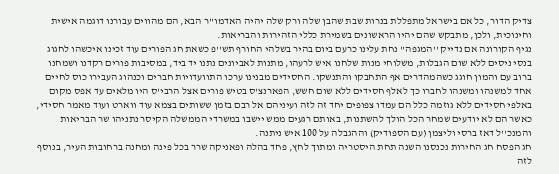צדיק הדור, כל אם בישראל מתפללת בנרות שבת שהבן שלה ורק שלה יהיה האדמו''ר הבא, הם מהווים עבורנו דוגמה אישית וחינוכית, ולכן, מתבקש שהם יהיו הראשונים בשמירת כללי הזהירות והבריאות.
נגיף הקורונה אם נדייק ''המגפה'' נחת עלינו כרעם ביום בהיר בשלהי החורף תש''פ כשאת חג הפורים עוד זכינו איכשהו לחגוג בנסי ניסים ללא שום הגבלות, משלוחי מנות שלחנו איש לרעהו, מתנות לאביונים נתנו יד ביד, במסיבות פורים רקדנו ושמחנו ברוב עם והמון חוגג כשהמהדרים אף התחבקו והתנשקו. החסידים מבנינו ערכו התוועדויות חברים וכנהוג העבירו כוס לחיים אחד למשנהו ומשנהו לחברו כך לאלף חסידים ללא שום חשש, הפארנצ'ס בטיש פורים אצל הרבי'ס היו מלאים עד אפס מקום באלפי חסידים ללא גוזמה כלל הם עמדו צפופים יחד זה לזה ועיניהם אל רבם בזמן ששותים בצמא עוד ווארט ועוד מאמר חסידי, כאשר הם לא יודעים שמחר הכל הולך להשתנות, באותם רגעים ממש יישבו במשרדי הממשלה הקיסר נתניהו שר הבריאות והמנכ''ל דאז ברסי וליצמן (עם הספודיק) וההגבלה על 100 איש ניתנה.
חג הפסח חג החירות נכנסנו השנה תחת היסטריה ומתוך לחץ, פחד בהלה ופאניקה שרר בכל פינה ומחנה ברחובות העיר, בנוסף לזה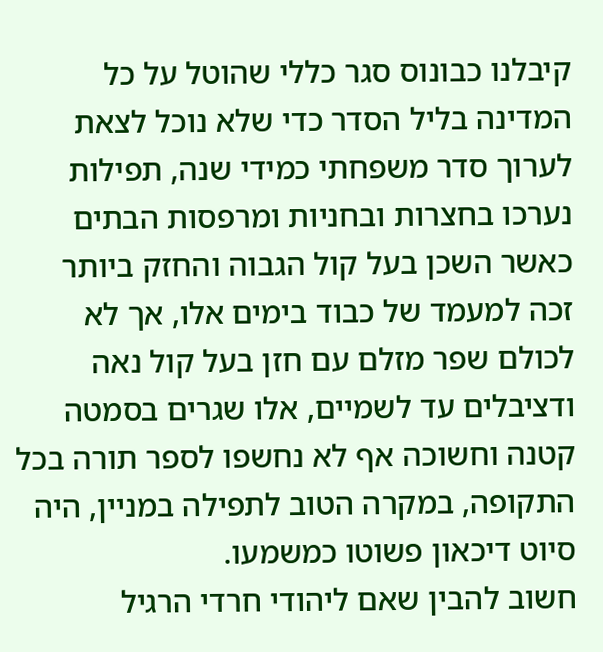קיבלנו כבונוס סגר כללי שהוטל על כל המדינה בליל הסדר כדי שלא נוכל לצאת לערוך סדר משפחתי כמידי שנה, תפילות נערכו בחצרות ובחניות ומרפסות הבתים כאשר השכן בעל קול הגבוה והחזק ביותר זכה למעמד של כבוד בימים אלו, אך לא לכולם שפר מזלם עם חזן בעל קול נאה ודציבלים עד לשמיים, אלו שגרים בסמטה קטנה וחשוכה אף לא נחשפו לספר תורה בכל התקופה, במקרה הטוב לתפילה במניין, היה סיוט דיכאון פשוטו כמשמעו.
חשוב להבין שאם ליהודי חרדי הרגיל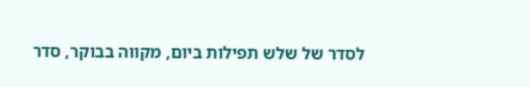לסדר של שלש תפילות ביום, מקווה בבוקר, סדר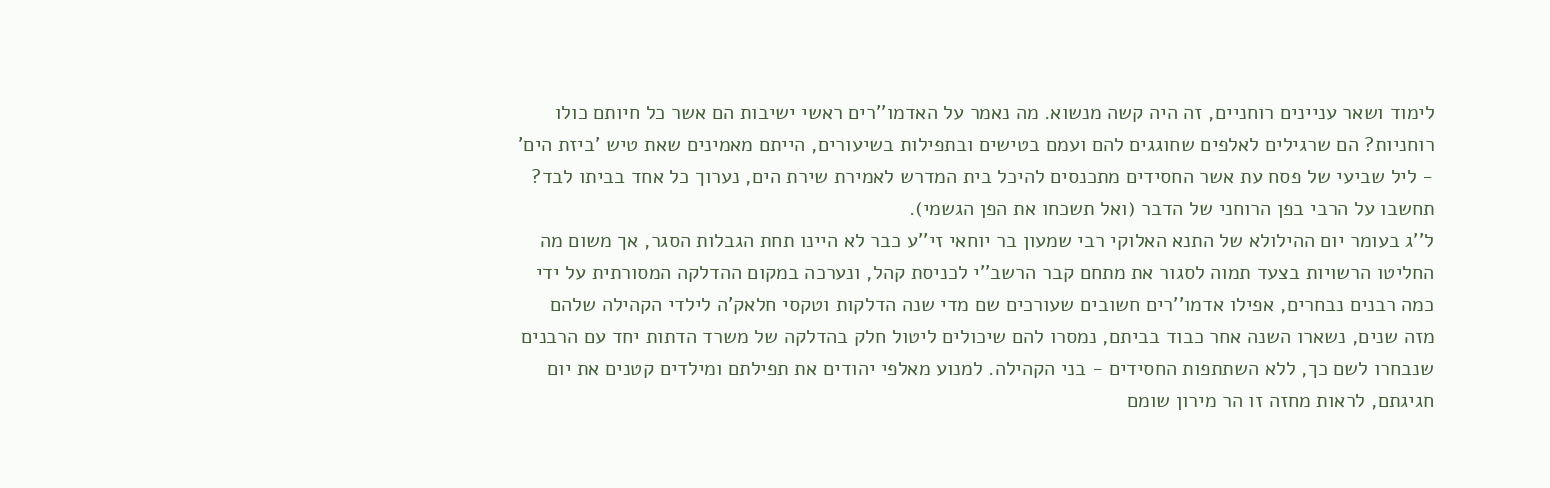לימוד ושאר עניינים רוחניים, זה היה קשה מנשוא. מה נאמר על האדמו''רים ראשי ישיבות הם אשר כל חיותם כולו רוחניות? הם שרגילים לאלפים שחוגגים להם ועמם בטישים ובתפילות בשיעורים, הייתם מאמינים שאת טיש 'ביזת הים' - ליל שביעי של פסח עת אשר החסידים מתכנסים להיכל בית המדרש לאמירת שירת הים, נערוך כל אחד בביתו לבד? תחשבו על הרבי בפן הרוחני של הדבר (ואל תשכחו את הפן הגשמי).
ל''ג בעומר יום ההילולא של התנא האלוקי רבי שמעון בר יוחאי זי''ע כבר לא היינו תחת הגבלות הסגר, אך משום מה החליטו הרשויות בצעד תמוה לסגור את מתחם קבר הרשב''י לכניסת קהל, ונערכה במקום ההדלקה המסורתית על ידי כמה רבנים נבחרים, אפילו אדמו''רים חשובים שעורכים שם מדי שנה הדלקות וטקסי חלאק'ה לילדי הקהילה שלהם מזה שנים, נשארו השנה אחר כבוד בביתם, נמסרו להם שיכולים ליטול חלק בהדלקה של משרד הדתות יחד עם הרבנים שנבחרו לשם כך, ללא השתתפות החסידים - בני הקהילה. למנוע מאלפי יהודים את תפילתם ומילדים קטנים את יום חגיגתם, לראות מחזה זו הר מירון שומם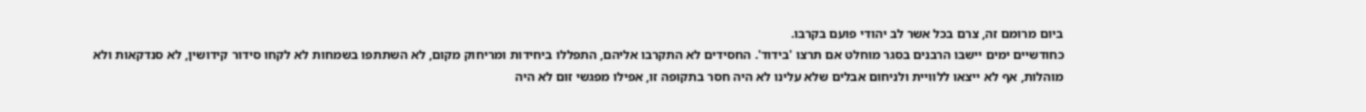ביום מרומם זה, צרם בכל אשר לב יהודי פועם בקרבו.
כחודשיים ימים יישבו הרבנים בסגר מוחלט אם תרצו 'בידוד'. החסידים לא התקרבו אליהם, התפללו ביחידות ומריחוק מקום, לא השתתפו בשמחות לא לקחו סידור קידושין, לא סנדקאות ולא מוהלות, אף לא ייצאו ללוויית ולניחום אבלים שלא עלינו לא היה חסר בתקופה זו, אפילו מפגשי זום לא היה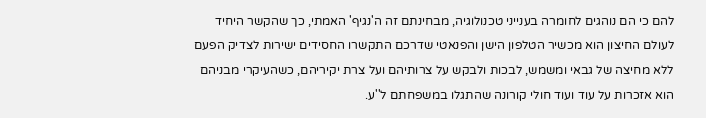להם כי הם נוהגים לחומרה בענייני טכנולוגיה, מבחינתם זה ה'נגיף' האמתי, כך שהקשר היחיד לעולם החיצון הוא מכשיר הטלפון הישן והפנאטי שדרכם התקשרו החסידים ישירות לצדיק הפעם ללא מחיצה של גבאי ומשמש, לבכות ולבקש על צרותיהם ועל צרת יקיריהם, כשהעיקרי מבניהם הוא אזכרות על עוד ועוד חולי קורונה שהתגלו במשפחתם ל''ע.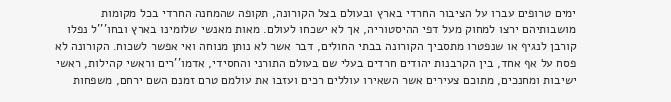ימים טרופים עברו על הציבור החרדי בארץ ובעולם בצל הקורונה, תקופה שהמחנה החרדי בכל מקומות מושבותיהם ירצו למחוק מעל דפי ההיסטוריה, אך לא ישכחו לעולם. מאות מאנשי שלומינו בארץ ובחו'''ל נפלו קורבן לנגיף או שנפטרו מתסביך הקורונה בבתי החולים, דבר אשר לא נותן מנוחה ואי אפשר לשכוח. הקורונה לא פסח על אף אחד, בין הקרבנות יהודים חרדים בעלי שם בעולם התורני והחסידי, אדמו''רים וראשי קהילות, ראשי ישיבות ומחנכים, מתוכם צעירים אשר השאירו עוללים רכים ועזבו את עולמם טרם זמנם השם ירחם, משפחות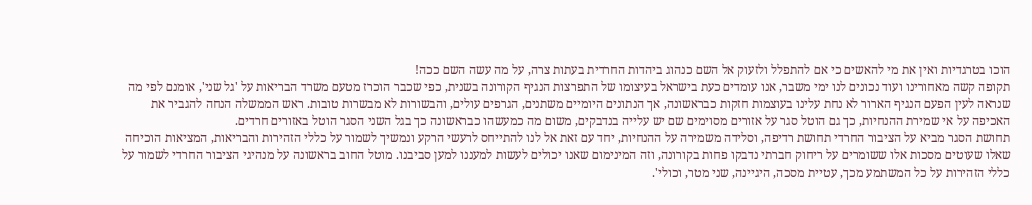הוכו בטרגדיות ואין את מי להאשים כי אם להתפלל ולזעוק אל השם כנהוג ביהדות החרדית בעתות צרה, על מה עשה השם ככה!
תקופה קשה מאחורינו ועוד נכונים לנו ימי משבר, אנו עומדים כעת בישראל בעיצומו של התפרצות הנגיף הקורונה בשנית, כפי שכבר הוכרז מטעם משרד הבריאות על 'גל שני', אומנם לפי מה שנראה לעין הפעם הנגיף הארור לא נחת עלינו בעוצמות חזקות כבראשונה, אך הנתונים היומיים משתנים, הגרפים עולים, והבשורות לא מבשרות טובות. ראש הממשלה הנחה להגביר את האכיפה על אי שמירת ההנחיות, כך גם הוטל סגר על אזורים מסוימים שם יש עלייה בנדבקים, משום מה כמעשהו כבראשונה כך בגל השני הסגר הוטל באזורים חרדים.
תחושת הסגר מביא על הציבור החרדי תחושת רדיפה, וסלידה משמירה על ההנחיות, יחד עם זאת אל לנו להתייחס לרעשי הרקע ונמשיך לשמור על כללי הזהירות והבריאות, המציאות הוכיחה שאלו שעוטים מסכות אלו ששומרים על ריחוק חברתי נדבקו פחות בקורונה, וזה המינימום שאנו יכולים לעשות למעננו למען סביבנו. מוטל החוב בראשונה על מנהיגי הציבור החרדי לשמור על כללי הזהירות על כל המשתמע מכך, עטיית מסכה, היגיינה, שני מטר, וכולי'.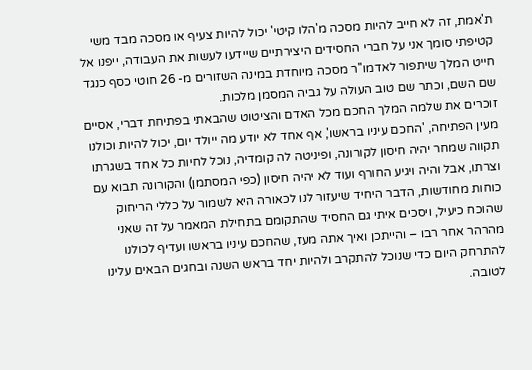ת'אמת, זה לא חייב להיות מסכה מ'הלו קיטי' יכול להיות צעיף או מסכה מבד משי קטיפתי סומך אני על חברי החסידים היצירתיים שיידעו לעשות את העבודה, ייפנו אל חייט המלך שיתפור לאדמו''ר מסכה מיוחדת במינה השזורים מ- 26 חוטי כסף כנגד שם השם, וכתר שם טוב העולה על גביה המסמן מלכות.
זוכרים את שלמה המלך החכם מכל האדם והציטוט שהבאתי בפתיחת דברי, אסיים מעין הפתיחה, 'החכם עיניו בראשו', אף אחד לא יודע מה ייולד יום, יכול להיות וכולנו תקווה שמחר יהיה חיסון לקורונה, ופיניטה לה קומדיה, נוכל לחיות כל אחד בשגרתו וצרתו, אבל והיה ויגיע החורף ועוד לא יהיה חיסון (כפי המסתמן) והקורונה תבוא עם כוחות מחודשות, הדבר היחיד שיעזור לנו לכאורה היא לשמור על כללי הריחוק שהוכח כיעיל, ויסכים איתי גם החסיד שהתקומם בתחילת המאמר על זה שאני מהרהר אחר רבו – והייתכן ואיך אתה מעז, שהחכם עיניו בראשו ועדיף לכולנו להתרחק היום כדי שנוכל להתקרב ולהיות יחד בראש השנה ובחגים הבאים עלינו לטובה.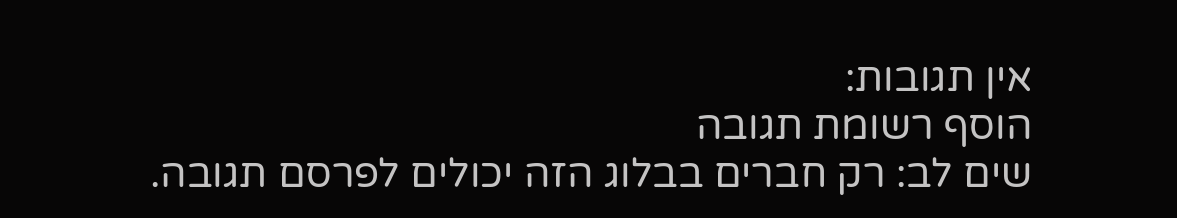אין תגובות:
הוסף רשומת תגובה
שים לב: רק חברים בבלוג הזה יכולים לפרסם תגובה.